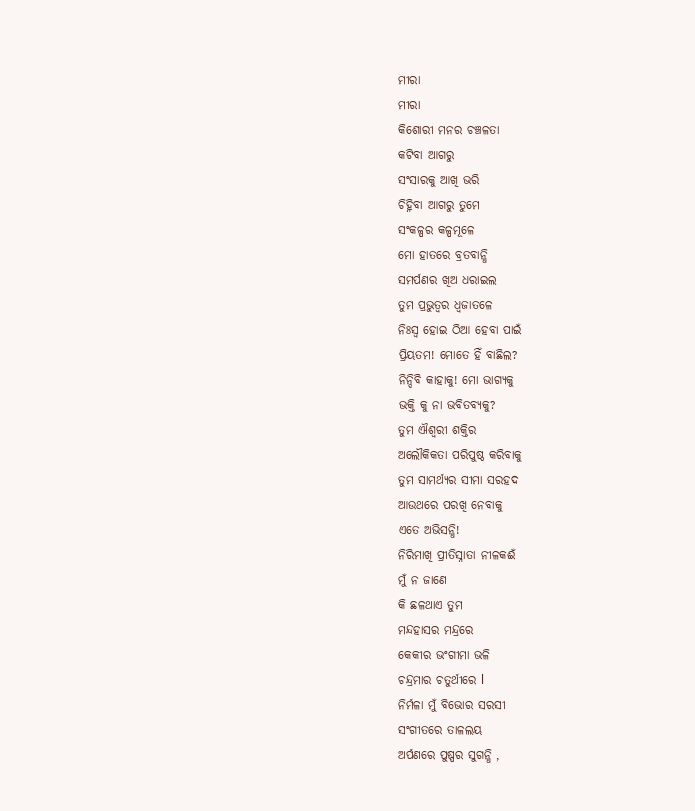ମୀରା
ମୀରା
କିଶୋରୀ ମନର ଚଞ୍ଚଳତା
କଟିବା ଆଗରୁ
ସଂସାରକୁ ଆଖି ଭରି
ଚିହ୍ନିବା ଆଗରୁ ତୁମେ
ସଂକଳ୍ପର କଳ୍ପମୂଳେ
ମୋ ହାତରେ ବ୍ରତବାନ୍ଧି
ସମର୍ପଣର ଖିଅ ଧରାଇଲ
ତୁମ ପ୍ରଭୁତ୍ବର ଧ୍ବଜାତଳେ
ନିଃସ୍ବ ହୋଇ ଠିଆ ହେବା ପାଇଁ
ପ୍ରିୟତମ! ମୋତେ ହିଁ ବାଛିଲ?
ନିନ୍ଦିବି କାହାକୁ! ମୋ ଭାଗ୍ୟକୁ
ଭକ୍ତି କୁ ନା ଭବିତବ୍ୟକୁ?
ତୁମ ଐଶ୍ୱରୀ ଶକ୍ତିର
ଅଲୌକିକତା ପରିପୁଷ୍ଠ କରିବାକୁ
ତୁମ ସାମର୍ଥ୍ୟର ସୀମା ସରହଦ
ଆଉଥରେ ପରଖି ନେବାକୁ
ଏତେ ଅଭିସନ୍ଧି!
ନିରିମାଖି ପ୍ରୀତିସ୍ନାତା ନୀଳକଈଁ
ମୁଁ ନ ଜାଣେ
କି ଛଳଥାଏ ତୁମ
ମନ୍ଦହାସର ମନ୍ଦ୍ରରେ
କେକୀର ଭଂଗୀମା ଭଳି
ଚନ୍ଦ୍ରମାର ଚତୁର୍ଥୀରେ l
ନିର୍ମଳା ମୁଁ ବିଭୋର ସରସୀ
ସଂଗୀତରେ ତାଳଲୟ
ଅର୍ପଣରେ ପୁଷ୍ପର ସୁଗନ୍ଧି ,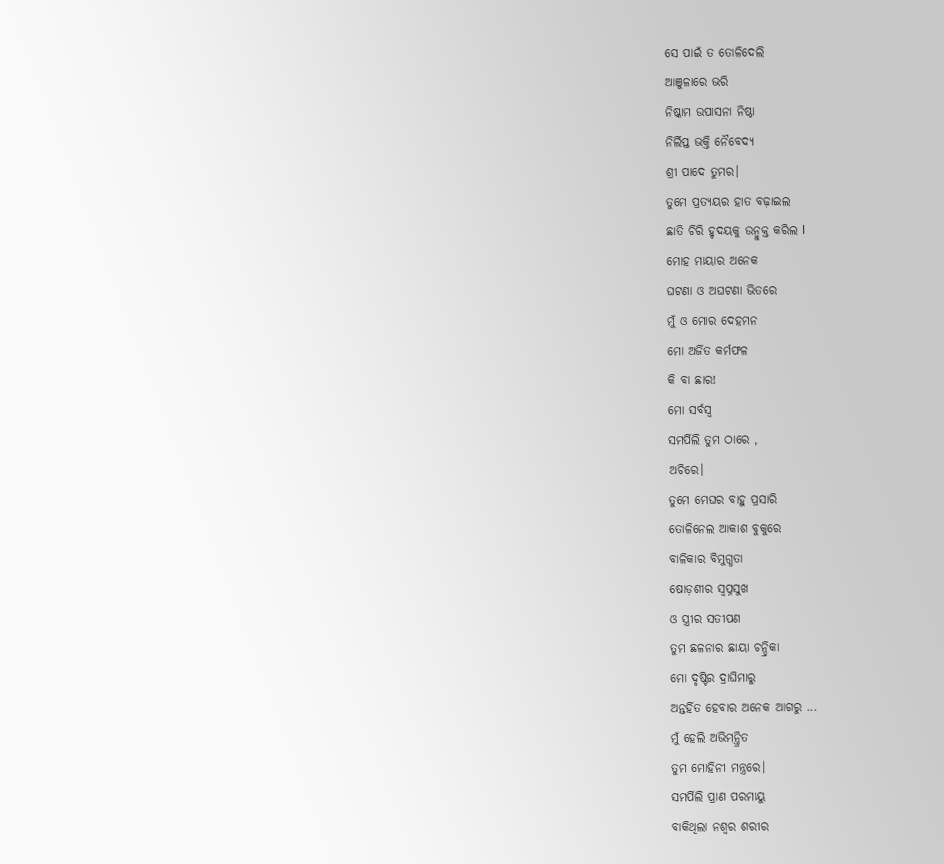ସେ ପାଇଁ ତ ତୋଳିଦେଲି
ଆଞୁଳାରେ ଭରି
ନିଷ୍କାମ ଉପାସନା ନିଷ୍ଠା
ନିର୍ଲିପ୍ତ ଭକ୍ତି ନୈବେଦ୍ୟ
ଶ୍ରୀ ପାଦେ ତୁମର।
ତୁମେ ପ୍ରତ୍ୟୟର ହାତ ବଢ଼ାଇଲ
ଛାତି ଚିରି ହୃଦୟକୁ ଉନ୍ମୁକ୍ତ କରିଲ l
ମୋହ ମାୟାର ଅନେକ
ଘଟଣା ଓ ଅଘଟଣା ଭିତରେ
ମୁଁ ଓ ମୋର ଦେହମନ
ମୋ ଅର୍ଜିତ କର୍ମଫଳ
କି ବା ଛାର!
ମୋ ସର୍ବସ୍ବ
ସମର୍ପିଲି ତୁମ ଠାରେ ,
ଅଚିରେ।
ତୁମେ ମେଘର ବାହୁ ପ୍ରସାରି
ତୋଳିନେଲ ଆକାଶ ବୁକୁରେ
ବାଳିକାର ବିମୁଗ୍ଧତା
ଷୋଡ଼ଶୀର ସ୍ବପ୍ନସୁଖ
ଓ ସ୍ତ୍ରୀର ସତୀପଣ
ତୁମ ଛଳନାର ଛାୟା ଚନ୍ଦ୍ରିକା
ମୋ ଦୃଷ୍ଟିର ଦ୍ରାଘିମାରୁ
ଅନ୍ତର୍ହିତ ହେବାର ଅନେକ ଆଗରୁ ...
ମୁଁ ହେଲି ଅଭିମନ୍ତ୍ରିତ
ତୁମ ମୋହିନୀ ମନ୍ତ୍ରରେ।
ସମର୍ପିଲି ପ୍ରାଣ ପରମାୟୁ
ବାକିଥିଲା ନଶ୍ବର ଶରୀର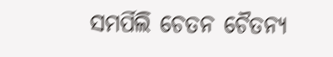ସମର୍ପିଲି ଚେତନ ଚୈତନ୍ୟ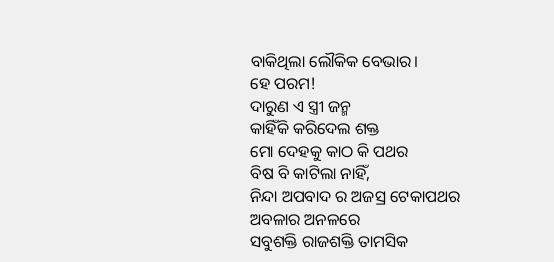ବାକିଥିଲା ଲୌକିକ ବେଭାର।
ହେ ପରମ!
ଦାରୁଣ ଏ ସ୍ତ୍ରୀ ଜନ୍ମ
କାହିଁକି କରିଦେଲ ଶକ୍ତ
ମୋ ଦେହକୁ କାଠ କି ପଥର
ବିଷ ବି କାଟିଲା ନାହିଁ,
ନିନ୍ଦା ଅପବାଦ ର ଅଜସ୍ର ଟେକାପଥର
ଅବଳାର ଅନଳରେ
ସବୁଶକ୍ତି ରାଜଶକ୍ତି ତାମସିକ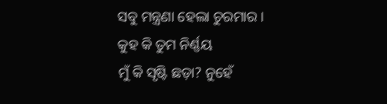ସବୁ ମନ୍ତ୍ରଣା ହେଲା ଚୁରମାର।
କୁହ କି ତୁମ ନିର୍ଣ୍ଣୟ
ମୁଁ କି ସୃଷ୍ଟି ଛଡ଼ା? ନୁହେଁ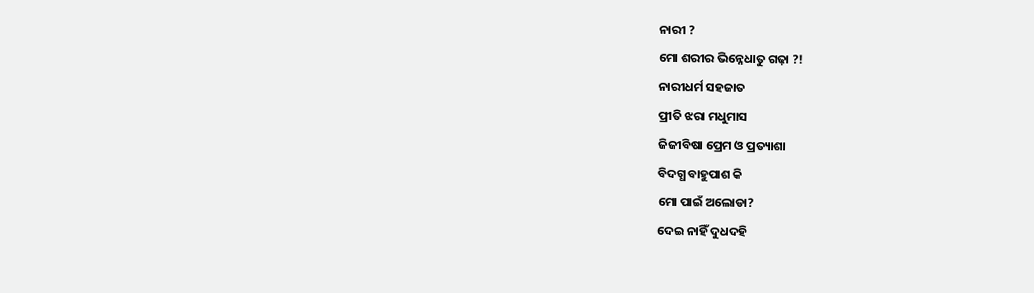ନାରୀ ?
ମୋ ଶରୀର ଭିନ୍ନେଧାତୁ ଗଢ଼ା ?!
ନାରୀଧର୍ମ ସହଜାତ
ପ୍ରୀତି ଝରା ମଧୁମାସ
ଜିଜୀବିଷା ପ୍ରେମ ଓ ପ୍ରତ୍ୟାଶା
ବିଦଗ୍ଧ ବାହୁପାଶ କି
ମୋ ପାଇଁ ଅଲୋଡା?
ଦେଇ ନାହିଁ ଦୁଧଦହି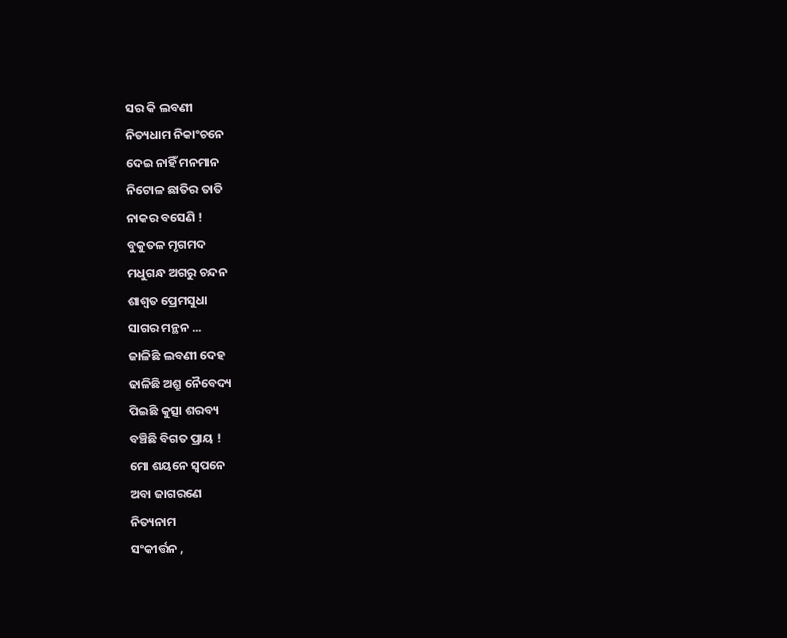ସର କି ଲବଣୀ
ନିତ୍ୟଧାମ ନିକାଂଚନେ
ଦେଇ ନାହିଁ ମନମାନ
ନିଟୋଳ ଛାତିର ତାତି
ନାକର ବସେଣି !
ବୁକୁତଳ ମୃଗମଦ
ମଧୁଗନ୍ଧ ଅଗରୁ ଚନ୍ଦନ
ଶାଶ୍ବତ ପ୍ରେମସୁଧା
ସାଗର ମନ୍ଥନ ...
ଜାଳିଛି ଲବଣୀ ଦେହ
ଢାଳିଛି ଅଶ୍ରୁ ନୈବେଦ୍ୟ
ପିଇଛି କୁତ୍ସା ଶରବ୍ୟ
ବଞ୍ଚିଛି ବିଗତ ପ୍ରାୟ !
ମୋ ଶୟନେ ସ୍ବପନେ
ଅବା ଜାଗରଣେ
ନିତ୍ୟନାମ
ସଂକୀର୍ତ୍ତନ ,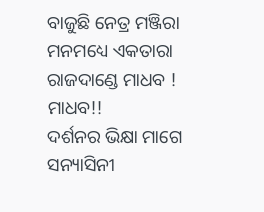ବାଜୁଛି ନେତ୍ର ମଞ୍ଜିରା
ମନମଧ୍ୟେ ଏକତାରା
ରାଜଦାଣ୍ଡେ ମାଧବ ! ମାଧବ!!
ଦର୍ଶନର ଭିକ୍ଷା ମାଗେ
ସନ୍ୟାସିନୀ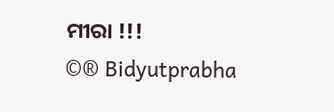ମୀରା !!!
©® Bidyutprabha